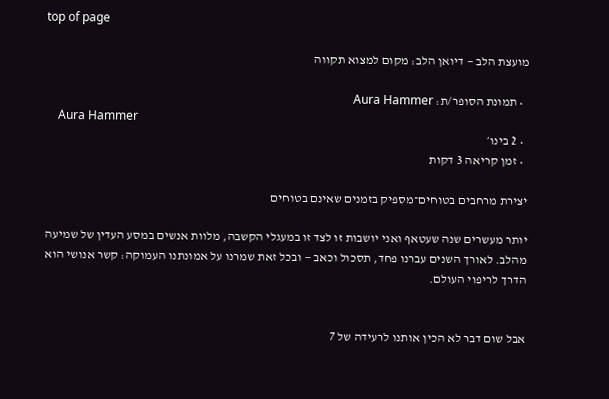top of page

מועצת הלב — דיואן הלב: מקום למצוא תקווה

  • תמונת הסופר/ת: Aura Hammer
    Aura Hammer
  • 2 בינו׳
  • זמן קריאה 3 דקות

יצירת מרחבים בטוחים־מספיק בזמנים שאינם בטוחים

יותר מעשרים שנה שעטאף ואני יושבות זו לצד זו במעגלי הקשבה, מלוות אנשים במסע העדין של שמיעה מהלב. לאורך השנים עברנו פחד, תסכול וכאב — ובכל זאת שמרנו על אמונתנו העמוקה: קשר אנושי הוא הדרך לריפוי העולם.


אבל שום דבר לא הכין אותנו לרעידה של 7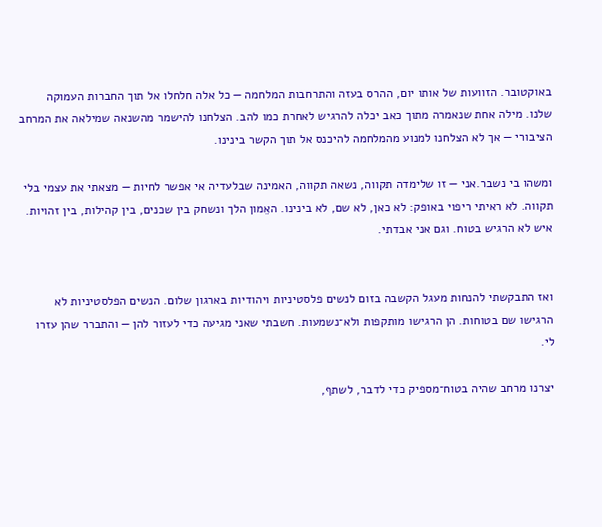באוקטובר. הזוועות של אותו יום, ההרס בעזה והתרחבות המלחמה — כל אלה חלחלו אל תוך החברות העמוקה שלנו. מילה אחת שנאמרה מתוך כאב יכלה להרגיש לאחרת כמו להב. הצלחנו להישמר מהשנאה שמילאה את המרחב הציבורי — אך לא הצלחנו למנוע מהמלחמה להיכנס אל תוך הקשר בינינו.

ומשהו בי נשבר.אני — זו שלימדה תקווה, נשאה תקווה, האמינה שבלעדיה אי אפשר לחיות — מצאתי את עצמי בלי תקווה. לא ראיתי ריפוי באופק: לא כאן, לא שם, לא בינינו. האֵמון הלך ונשחק בין שכנים, בין קהילות, בין זהויות. איש לא הרגיש בטוח. וגם אני אבדתי.


ואז התבקשתי להנחות מעגל הקשבה בזום לנשים פלסטיניות ויהודיות בארגון שלום. הנשים הפלסטיניות לא הרגישו שם בטוחות. הן הרגישו מותקפות ולא־נשמעות. חשבתי שאני מגיעה כדי לעזור להן — והתברר שהן עזרו לי.

יצרנו מרחב שהיה בטוח־מספיק כדי לדבר, לשתף,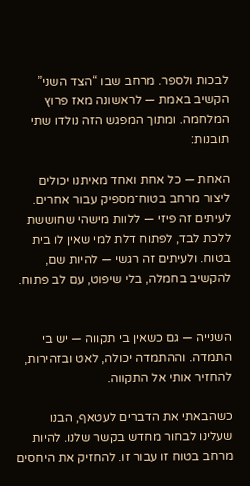לבכות ולספר. מרחב שבו “הצד השני” הקשיב באמת — לראשונה מאז פרוץ המלחמה. ומתוך המפגש הזה נולדו שתי תובנות:

האחת — כל אחת ואחד מאיתנו יכולים ליצור מרחב בטוח־מספיק עבור אחרים. לעיתים זה פיזי — ללוות מישהי שחוששת ללכת לבד, לפתוח דלת למי שאין לו בית בטוח. ולעיתים זה רגשי — להיות שם, להקשיב בחמלה, בלי שיפוט, עם לב פתוח.


השנייה — גם כשאין בי תקווה — יש בי התמדה. וההתמדה יכולה, לאט ובזהירות, להחזיר אותי אל התקווה.

כשהבאתי את הדברים לעטאף, הבנו שעלינו לבחור מחדש בקשר שלנו. להיות מרחב בטוח זו עבור זו. להחזיק את היחסים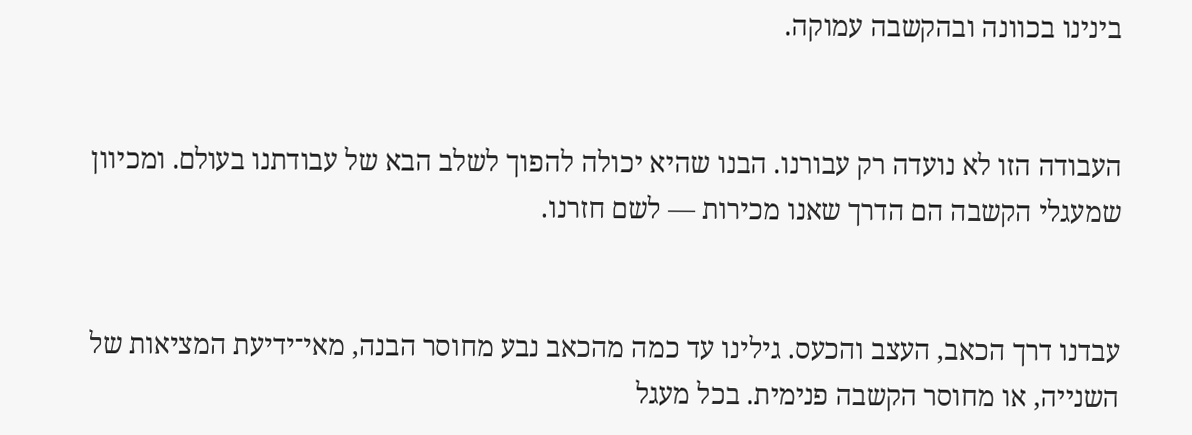בינינו בכוונה ובהקשבה עמוקה.


העבודה הזו לא נועדה רק עבורנו. הבנו שהיא יכולה להפוך לשלב הבא של עבודתנו בעולם. ומכיוון שמעגלי הקשבה הם הדרך שאנו מכירות — לשם חזרנו.


עבדנו דרך הכאב, העצב והכעס. גילינו עד כמה מהכאב נבע מחוסר הבנה, מאי־ידיעת המציאות של השנייה, או מחוסר הקשבה פנימית. בכל מעגל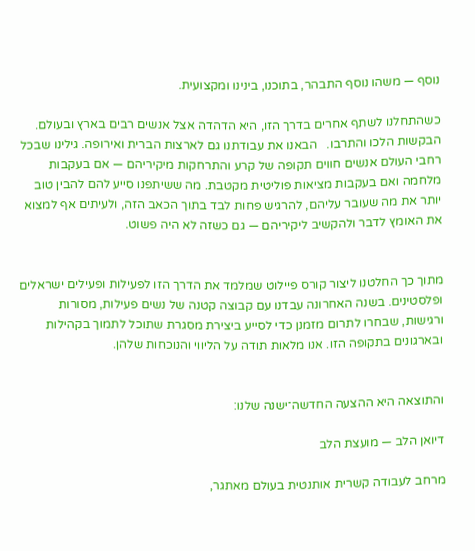נוסף — משהו נוסף התבהר, בתוכנו, בינינו ומקצועית.

כשהתחלנו לשתף אחרים בדרך הזו, היא הדהדה אצל אנשים רבים בארץ ובעולם. הבקשות הלכו והתרבו.   הבאנו את עבודתנו גם לארצות הברית ואירופה. גילינו שבכל רחבי העולם אנשים חווים תקופה של קרע והתרחקות מיקיריהם — אם בעקבות מלחמה ואם בעקבות מציאות פוליטית מקטבת. מה ששיתפנו סייע להם להבין טוב יותר את מה שעובר עליהם, להרגיש פחות לבד בתוך הכאב הזה, ולעיתים אף למצוא את האומץ לדבר ולהקשיב ליקיריהם — גם כשזה לא היה פשוט.


מתוך כך החלטנו ליצור קורס פיילוט שמלמד את הדרך הזו לפעילות ופעילים ישראלים ופלסטינים. בשנה האחרונה עבדנו עם קבוצה קטנה של נשים פעילות, מסורות ורגישות, שבחרו לתרום מזמנן כדי לסייע ביצירת מסגרת שתוכל לתמוך בקהילות ובארגונים בתקופה הזו. אנו מלאות תודה על הליווי והנוכחות שלהן.


והתוצאה היא ההצעה החדשה־ישנה שלנו:

דיואן הלב — מועצת הלב

מרחב לעבודה קשרית אותנטית בעולם מאתגר,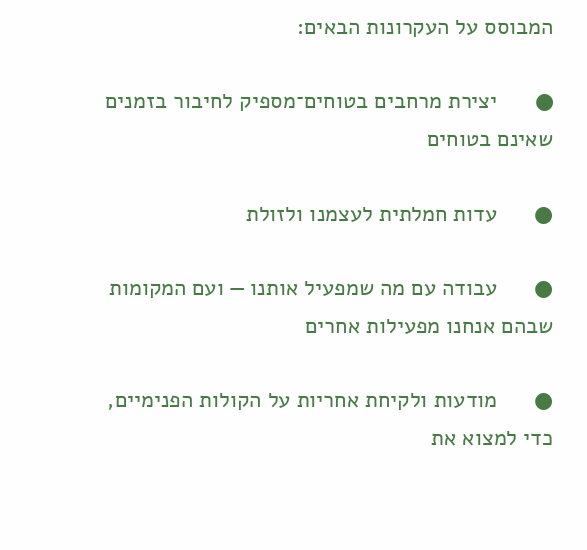המבוסס על העקרונות הבאים:

●      יצירת מרחבים בטוחים־מספיק לחיבור בזמנים שאינם בטוחים

●      עדות חמלתית לעצמנו ולזולת

●      עבודה עם מה שמפעיל אותנו — ועם המקומות שבהם אנחנו מפעילות אחרים

●      מודעות ולקיחת אחריות על הקולות הפנימיים, כדי למצוא את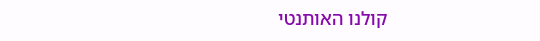קולנו האותנטי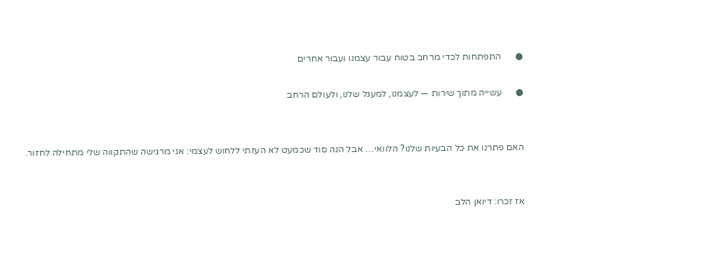●      התפתחות לכדי מרחב בטוח עבור עצמנו ועבור אחרים

●      עשייה מתוך שירות — לעצמנו, למעגל שלנו, ולעולם הרחב


האם פתרנו את כל הבעיות שלנו? הלוואי… אבל הנה סוד שכמעט לא העזתי ללחוש לעצמי: אני מרגישה שהתקווה שלי מתחילה לחזור.


אז זכרו: דיואן הלב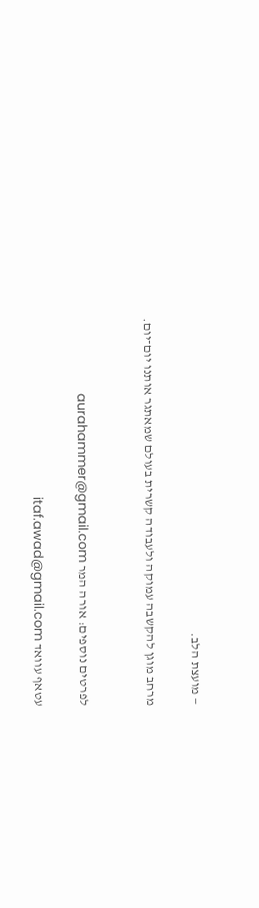— מועצת הלב.

מרחב מוגן להקשבה עמוקה ולעבודה קשרית בעולם שמאתגר אותנו יום־יום.


לפרטים נוספים: אורה המר aurahammer@gmail.com

עטאף עוואד itaf.awad@gmail.com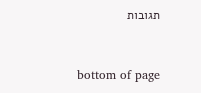תגובות


bottom of page